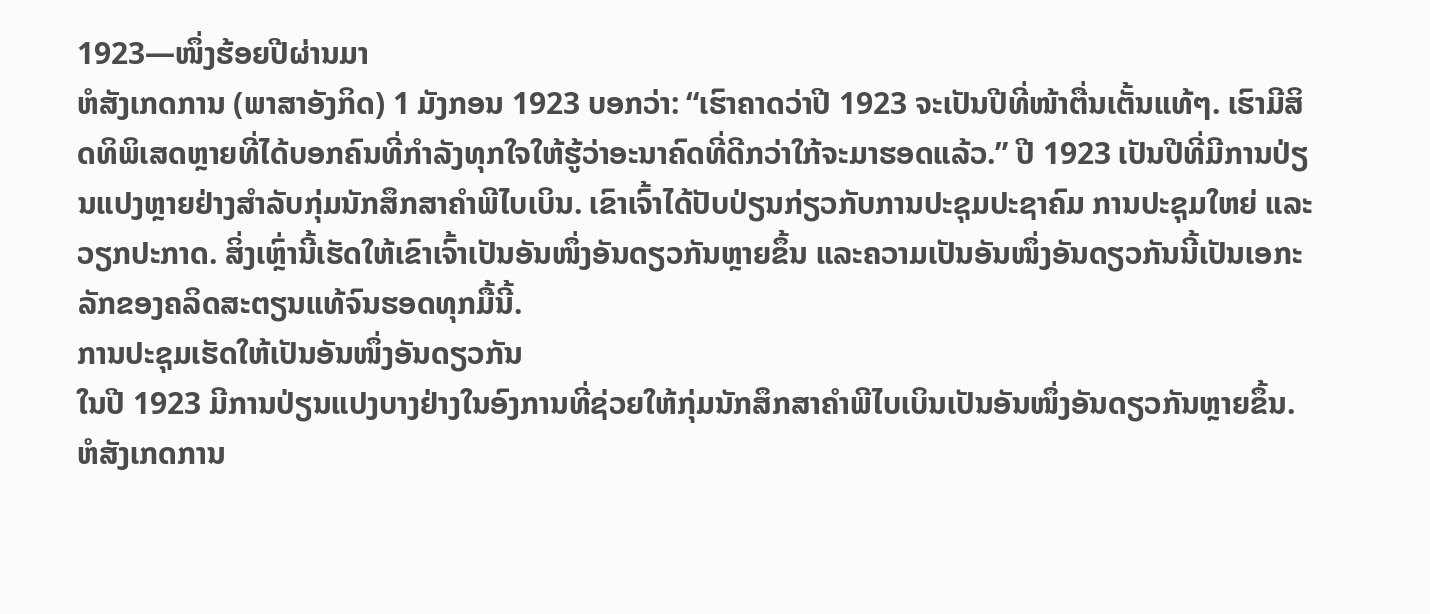1923—ໜຶ່ງຮ້ອຍປີຜ່ານມາ
ຫໍສັງເກດການ (ພາສາອັງກິດ) 1 ມັງກອນ 1923 ບອກວ່າ: “ເຮົາຄາດວ່າປີ 1923 ຈະເປັນປີທີ່ໜ້າຕື່ນເຕັ້ນແທ້ໆ. ເຮົາມີສິດທິພິເສດຫຼາຍທີ່ໄດ້ບອກຄົນທີ່ກຳລັງທຸກໃຈໃຫ້ຮູ້ວ່າອະນາຄົດທີ່ດີກວ່າໃກ້ຈະມາຮອດແລ້ວ.” ປີ 1923 ເປັນປີທີ່ມີການປ່ຽນແປງຫຼາຍຢ່າງສຳລັບກຸ່ມນັກສຶກສາຄຳພີໄບເບິນ. ເຂົາເຈົ້າໄດ້ປັບປ່ຽນກ່ຽວກັບການປະຊຸມປະຊາຄົມ ການປະຊຸມໃຫຍ່ ແລະວຽກປະກາດ. ສິ່ງເຫຼົ່ານີ້ເຮັດໃຫ້ເຂົາເຈົ້າເປັນອັນໜຶ່ງອັນດຽວກັນຫຼາຍຂຶ້ນ ແລະຄວາມເປັນອັນໜຶ່ງອັນດຽວກັນນີ້ເປັນເອກະລັກຂອງຄລິດສະຕຽນແທ້ຈົນຮອດທຸກມື້ນີ້.
ການປະຊຸມເຮັດໃຫ້ເປັນອັນໜຶ່ງອັນດຽວກັນ
ໃນປີ 1923 ມີການປ່ຽນແປງບາງຢ່າງໃນອົງການທີ່ຊ່ວຍໃຫ້ກຸ່ມນັກສຶກສາຄຳພີໄບເບິນເປັນອັນໜຶ່ງອັນດຽວກັນຫຼາຍຂຶ້ນ. ຫໍສັງເກດການ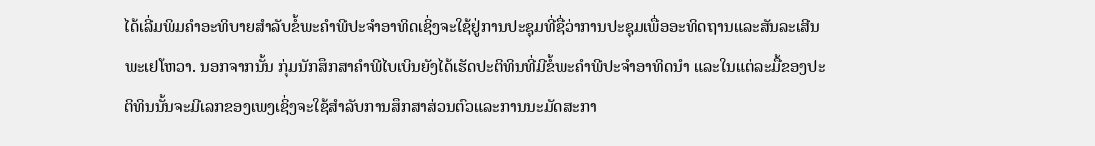ໄດ້ເລີ່ມພິມຄຳອະທິບາຍສຳລັບຂໍ້ພະຄຳພີປະຈຳອາທິດເຊິ່ງຈະໃຊ້ຢູ່ການປະຊຸມທີ່ຊື່ວ່າການປະຊຸມເພື່ອອະທິດຖານແລະສັນລະເສີນພະເຢໂຫວາ. ນອກຈາກນັ້ນ ກຸ່ມນັກສຶກສາຄຳພີໄບເບິນຍັງໄດ້ເຮັດປະຕິທິນທີ່ມີຂໍ້ພະຄຳພີປະຈຳອາທິດນຳ ແລະໃນແຕ່ລະມື້ຂອງປະຕິທິນນັ້ນຈະມີເລກຂອງເພງເຊິ່ງຈະໃຊ້ສຳລັບການສຶກສາສ່ວນຕົວແລະການນະມັດສະກາ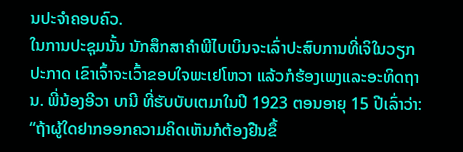ນປະຈຳຄອບຄົວ.
ໃນການປະຊຸມນັ້ນ ນັກສຶກສາຄຳພີໄບເບິນຈະເລົ່າປະສົບການທີ່ເຈິໃນວຽກປະກາດ ເຂົາເຈົ້າຈະເວົ້າຂອບໃຈພະເຢໂຫວາ ແລ້ວກໍຮ້ອງເພງແລະອະທິດຖານ. ພີ່ນ້ອງອີວາ ບານີ ທີ່ຮັບບັບເຕມາໃນປີ 1923 ຕອນອາຍຸ 15 ປີເລົ່າວ່າ: “ຖ້າຜູ້ໃດຢາກອອກຄວາມຄິດເຫັນກໍຕ້ອງຢືນຂຶ້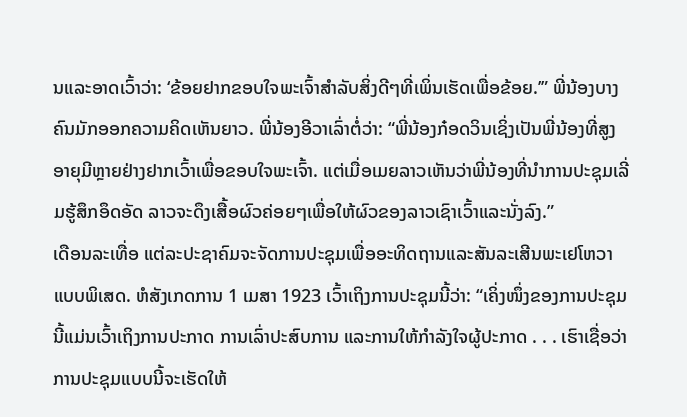ນແລະອາດເວົ້າວ່າ: ‘ຂ້ອຍຢາກຂອບໃຈພະເຈົ້າສຳລັບສິ່ງດີໆທີ່ເພິ່ນເຮັດເພື່ອຂ້ອຍ.’” ພີ່ນ້ອງບາງຄົນມັກອອກຄວາມຄິດເຫັນຍາວ. ພີ່ນ້ອງອີວາເລົ່າຕໍ່ວ່າ: “ພີ່ນ້ອງກ໋ອດວິນເຊິ່ງເປັນພີ່ນ້ອງທີ່ສູງອາຍຸມີຫຼາຍຢ່າງຢາກເວົ້າເພື່ອຂອບໃຈພະເຈົ້າ. ແຕ່ເມື່ອເມຍລາວເຫັນວ່າພີ່ນ້ອງທີ່ນຳການປະຊຸມເລີ່ມຮູ້ສຶກອຶດອັດ ລາວຈະດຶງເສື້ອຜົວຄ່ອຍໆເພື່ອໃຫ້ຜົວຂອງລາວເຊົາເວົ້າແລະນັ່ງລົງ.”
ເດືອນລະເທື່ອ ແຕ່ລະປະຊາຄົມຈະຈັດການປະຊຸມເພື່ອອະທິດຖານແລະສັນລະເສີນພະເຢໂຫວາແບບພິເສດ. ຫໍສັງເກດການ 1 ເມສາ 1923 ເວົ້າເຖິງການປະຊຸມນີ້ວ່າ: “ເຄິ່ງໜຶ່ງຂອງການປະຊຸມນີ້ແມ່ນເວົ້າເຖິງການປະກາດ ການເລົ່າປະສົບການ ແລະການໃຫ້ກຳລັງໃຈຜູ້ປະກາດ . . . ເຮົາເຊື່ອວ່າການປະຊຸມແບບນີ້ຈະເຮັດໃຫ້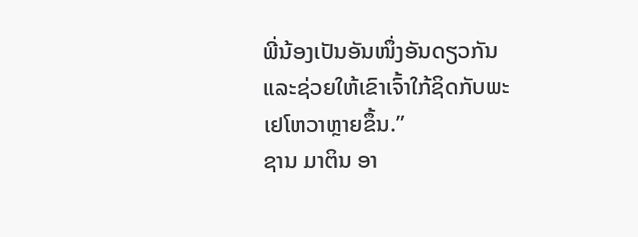ພີ່ນ້ອງເປັນອັນໜຶ່ງອັນດຽວກັນ ແລະຊ່ວຍໃຫ້ເຂົາເຈົ້າໃກ້ຊິດກັບພະເຢໂຫວາຫຼາຍຂຶ້ນ.”
ຊານ ມາຕິນ ອາ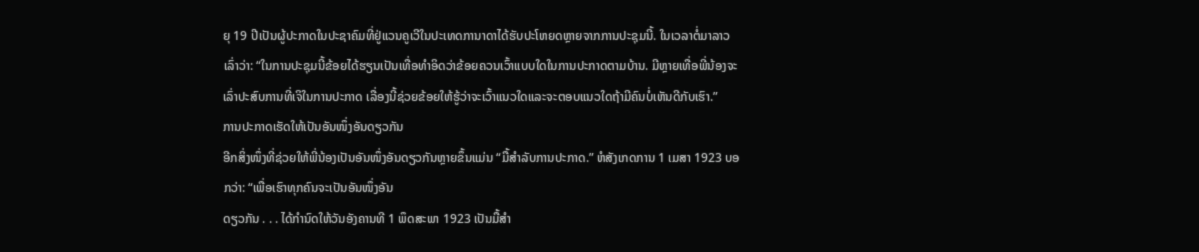ຍຸ 19 ປີເປັນຜູ້ປະກາດໃນປະຊາຄົມທີ່ຢູ່ແວນຄູເວີໃນປະເທດການາດາໄດ້ຮັບປະໂຫຍດຫຼາຍຈາກການປະຊຸມນີ້. ໃນເວລາຕໍ່ມາລາວເລົ່າວ່າ: “ໃນການປະຊຸມນີ້ຂ້ອຍໄດ້ຮຽນເປັນເທື່ອທຳອິດວ່າຂ້ອຍຄວນເວົ້າແບບໃດໃນການປະກາດຕາມບ້ານ. ມີຫຼາຍເທື່ອພີ່ນ້ອງຈະເລົ່າປະສົບການທີ່ເຈິໃນການປະກາດ ເລື່ອງນີ້ຊ່ວຍຂ້ອຍໃຫ້ຮູ້ວ່າຈະເວົ້າແນວໃດແລະຈະຕອບແນວໃດຖ້າມີຄົນບໍ່ເຫັນດີກັບເຮົາ.”
ການປະກາດເຮັດໃຫ້ເປັນອັນໜຶ່ງອັນດຽວກັນ
ອີກສິ່ງໜຶ່ງທີ່ຊ່ວຍໃຫ້ພີ່ນ້ອງເປັນອັນໜຶ່ງອັນດຽວກັນຫຼາຍຂຶ້ນແມ່ນ “ມື້ສຳລັບການປະກາດ.” ຫໍສັງເກດການ 1 ເມສາ 1923 ບອກວ່າ: “ເພື່ອເຮົາທຸກຄົນຈະເປັນອັນໜຶ່ງອັນ
ດຽວກັນ . . . ໄດ້ກຳນົດໃຫ້ວັນອັງຄານທີ 1 ພຶດສະພາ 1923 ເປັນມື້ສຳ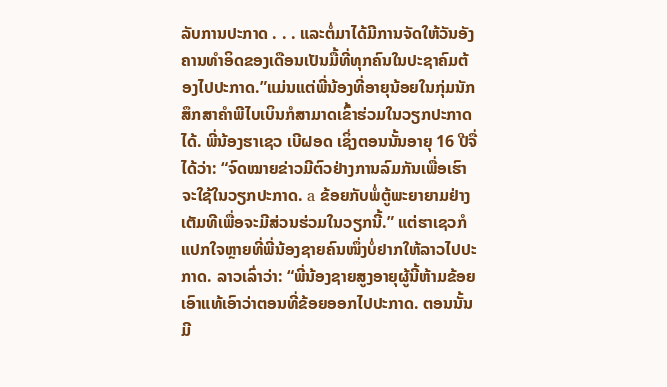ລັບການປະກາດ . . . ແລະຕໍ່ມາໄດ້ມີການຈັດໃຫ້ວັນອັງຄານທຳອິດຂອງເດືອນເປັນມື້ທີ່ທຸກຄົນໃນປະຊາຄົມຕ້ອງໄປປະກາດ.”ແມ່ນແຕ່ພີ່ນ້ອງທີ່ອາຍຸນ້ອຍໃນກຸ່ມນັກສຶກສາຄຳພີໄບເບິນກໍສາມາດເຂົ້າຮ່ວມໃນວຽກປະກາດໄດ້. ພີ່ນ້ອງຮາເຊວ ເບີຝອດ ເຊິ່ງຕອນນັ້ນອາຍຸ 16 ປີຈື່ໄດ້ວ່າ: “ຈົດໝາຍຂ່າວມີຕົວຢ່າງການລົມກັນເພື່ອເຮົາຈະໃຊ້ໃນວຽກປະກາດ. a ຂ້ອຍກັບພໍ່ຕູ້ພະຍາຍາມຢ່າງເຕັມທີເພື່ອຈະມີສ່ວນຮ່ວມໃນວຽກນີ້.” ແຕ່ຮາເຊວກໍແປກໃຈຫຼາຍທີ່ພີ່ນ້ອງຊາຍຄົນໜຶ່ງບໍ່ຢາກໃຫ້ລາວໄປປະກາດ. ລາວເລົ່າວ່າ: “ພີ່ນ້ອງຊາຍສູງອາຍຸຜູ້ນີ້ຫ້າມຂ້ອຍເອົາແທ້ເອົາວ່າຕອນທີ່ຂ້ອຍອອກໄປປະກາດ. ຕອນນັ້ນ ມີ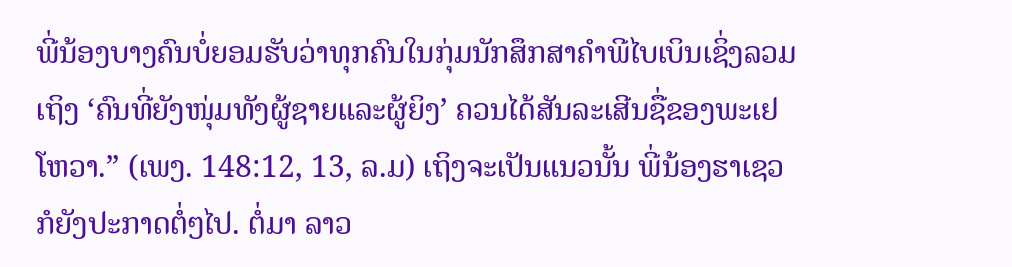ພີ່ນ້ອງບາງຄົນບໍ່ຍອມຮັບວ່າທຸກຄົນໃນກຸ່ມນັກສຶກສາຄຳພີໄບເບິນເຊິ່ງລວມເຖິງ ‘ຄົນທີ່ຍັງໜຸ່ມທັງຜູ້ຊາຍແລະຜູ້ຍິງ’ ຄວນໄດ້ສັນລະເສີນຊື່ຂອງພະເຢໂຫວາ.” (ເພງ. 148:12, 13, ລ.ມ) ເຖິງຈະເປັນແນວນັ້ນ ພີ່ນ້ອງຮາເຊວກໍຍັງປະກາດຕໍ່ໆໄປ. ຕໍ່ມາ ລາວ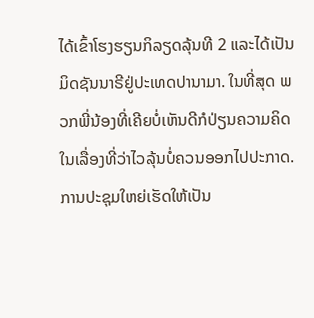ໄດ້ເຂົ້າໂຮງຮຽນກິລຽດລຸ້ນທີ 2 ແລະໄດ້ເປັນມິດຊັນນາຣີຢູ່ປະເທດປານາມາ. ໃນທີ່ສຸດ ພວກພີ່ນ້ອງທີ່ເຄີຍບໍ່ເຫັນດີກໍປ່ຽນຄວາມຄິດໃນເລື່ອງທີ່ວ່າໄວລຸ້ນບໍ່ຄວນອອກໄປປະກາດ.
ການປະຊຸມໃຫຍ່ເຮັດໃຫ້ເປັນ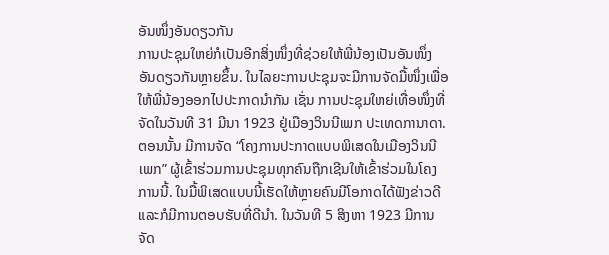ອັນໜຶ່ງອັນດຽວກັນ
ການປະຊຸມໃຫຍ່ກໍເປັນອີກສິ່ງໜຶ່ງທີ່ຊ່ວຍໃຫ້ພີ່ນ້ອງເປັນອັນໜຶ່ງອັນດຽວກັນຫຼາຍຂຶ້ນ. ໃນໄລຍະການປະຊຸມຈະມີການຈັດມື້ໜຶ່ງເພື່ອໃຫ້ພີ່ນ້ອງອອກໄປປະກາດນຳກັນ ເຊັ່ນ ການປະຊຸມໃຫຍ່ເທື່ອໜຶ່ງທີ່ຈັດໃນວັນທີ 31 ມີນາ 1923 ຢູ່ເມືອງວິນນີເພກ ປະເທດການາດາ. ຕອນນັ້ນ ມີການຈັດ “ໂຄງການປະກາດແບບພິເສດໃນເມືອງວິນນີເພກ” ຜູ້ເຂົ້າຮ່ວມການປະຊຸມທຸກຄົນຖືກເຊີນໃຫ້ເຂົ້າຮ່ວມໃນໂຄງການນີ້. ໃນມື້ພິເສດແບບນີ້ເຮັດໃຫ້ຫຼາຍຄົນມີໂອກາດໄດ້ຟັງຂ່າວດີແລະກໍມີການຕອບຮັບທີ່ດີນຳ. ໃນວັນທີ 5 ສິງຫາ 1923 ມີການຈັດ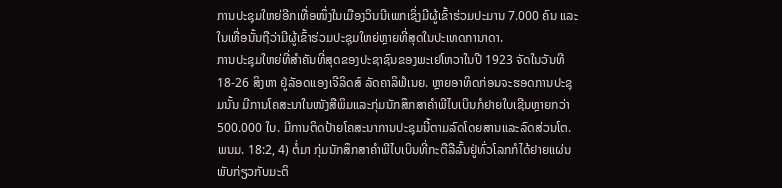ການປະຊຸມໃຫຍ່ອີກເທື່ອໜຶ່ງໃນເມືອງວິນນີເພກເຊິ່ງມີຜູ້ເຂົ້າຮ່ວມປະມານ 7.000 ຄົນ ແລະໃນເທື່ອນັ້ນຖືວ່າມີຜູ້ເຂົ້າຮ່ວມປະຊຸມໃຫຍ່ຫຼາຍທີ່ສຸດໃນປະເທດການາດາ.
ການປະຊຸມໃຫຍ່ທີ່ສຳຄັນທີ່ສຸດຂອງປະຊາຊົນຂອງພະເຢໂຫວາໃນປີ 1923 ຈັດໃນວັນທີ 18-26 ສິງຫາ ຢູ່ລັອດແອງເຈີລິດສ໌ ລັດຄາລິຟໍເນຍ. ຫຼາຍອາທິດກ່ອນຈະຮອດການປະຊຸມນັ້ນ ມີການໂຄສະນາໃນໜັງສືພິມແລະກຸ່ມນັກສຶກສາຄຳພີໄບເບິນກໍຢາຍໃບເຊີນຫຼາຍກວ່າ 500.000 ໃບ. ມີການຕິດປ້າຍໂຄສະນາການປະຊຸມນີ້ຕາມລົດໂດຍສານແລະລົດສ່ວນໂຕ.
ພນມ. 18:2, 4) ຕໍ່ມາ ກຸ່ມນັກສຶກສາຄຳພີໄບເບິນທີ່ກະຕືລືລົ້ນຢູ່ທົ່ວໂລກກໍໄດ້ຢາຍແຜ່ນພັບກ່ຽວກັບມະຕິ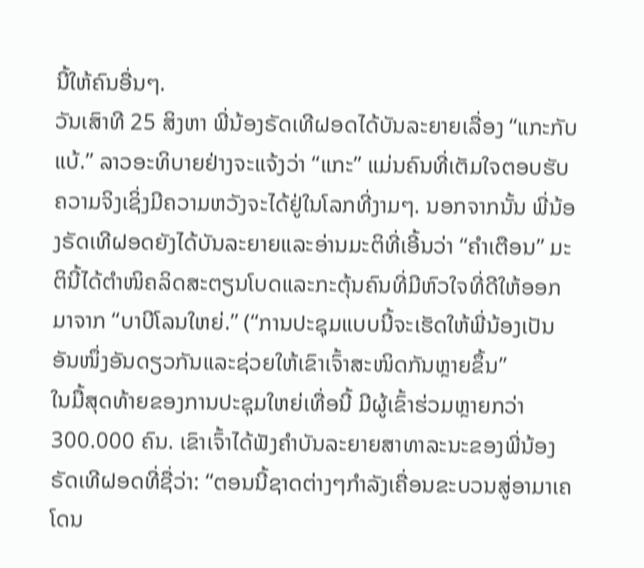ນີ້ໃຫ້ຄົນອື່ນໆ.
ວັນເສົາທີ 25 ສິງຫາ ພີ່ນ້ອງຣັດເທີຝອດໄດ້ບັນລະຍາຍເລື່ອງ “ແກະກັບແບ້.” ລາວອະທິບາຍຢ່າງຈະແຈ້ງວ່າ “ແກະ” ແມ່ນຄົນທີ່ເຕັມໃຈຕອບຮັບຄວາມຈິງເຊິ່ງມີຄວາມຫວັງຈະໄດ້ຢູ່ໃນໂລກທີ່ງາມໆ. ນອກຈາກນັ້ນ ພີ່ນ້ອງຣັດເທີຝອດຍັງໄດ້ບັນລະຍາຍແລະອ່ານມະຕິທີ່ເອີ້ນວ່າ “ຄຳເຕືອນ” ມະຕິນີ້ໄດ້ຕຳໜິຄລິດສະຕຽນໂບດແລະກະຕຸ້ນຄົນທີ່ມີຫົວໃຈທີ່ດີໃຫ້ອອກມາຈາກ “ບາບີໂລນໃຫຍ່.” (“ການປະຊຸມແບບນີ້ຈະເຮັດໃຫ້ພີ່ນ້ອງເປັນອັນໜຶ່ງອັນດຽວກັນແລະຊ່ວຍໃຫ້ເຂົາເຈົ້າສະໜິດກັນຫຼາຍຂຶ້ນ”
ໃນມື້ສຸດທ້າຍຂອງການປະຊຸມໃຫຍ່ເທື່ອນີ້ ມີຜູ້ເຂົ້າຮ່ວມຫຼາຍກວ່າ 300.000 ຄົນ. ເຂົາເຈົ້າໄດ້ຟັງຄຳບັນລະຍາຍສາທາລະນະຂອງພີ່ນ້ອງຣັດເທີຝອດທີ່ຊື່ວ່າ: “ຕອນນີ້ຊາດຕ່າງໆກຳລັງເຄື່ອນຂະບວນສູ່ອາມາເຄໂດນ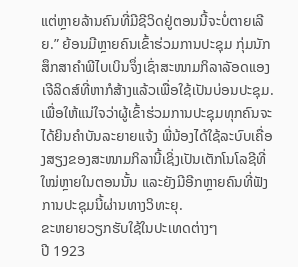ແຕ່ຫຼາຍລ້ານຄົນທີ່ມີຊີວິດຢູ່ຕອນນີ້ຈະບໍ່ຕາຍເລີຍ.” ຍ້ອນມີຫຼາຍຄົນເຂົ້າຮ່ວມການປະຊຸມ ກຸ່ມນັກສຶກສາຄຳພີໄບເບິນຈຶ່ງເຊົ່າສະໜາມກິລາລັອດແອງເຈີລິດສ໌ທີ່ຫາກໍສ້າງແລ້ວເພື່ອໃຊ້ເປັນບ່ອນປະຊຸມ. ເພື່ອໃຫ້ແນ່ໃຈວ່າຜູ້ເຂົ້າຮ່ວມການປະຊຸມທຸກຄົນຈະໄດ້ຍິນຄຳບັນລະຍາຍແຈ້ງ ພີ່ນ້ອງໄດ້ໃຊ້ລະບົບເຄື່ອງສຽງຂອງສະໜາມກິລານີ້ເຊິ່ງເປັນເຕັກໂນໂລຊີທີ່ໃໝ່ຫຼາຍໃນຕອນນັ້ນ ແລະຍັງມີອີກຫຼາຍຄົນທີ່ຟັງການປະຊຸມນີ້ຜ່ານທາງວິທະຍຸ.
ຂະຫຍາຍວຽກຮັບໃຊ້ໃນປະເທດຕ່າງໆ
ປີ 1923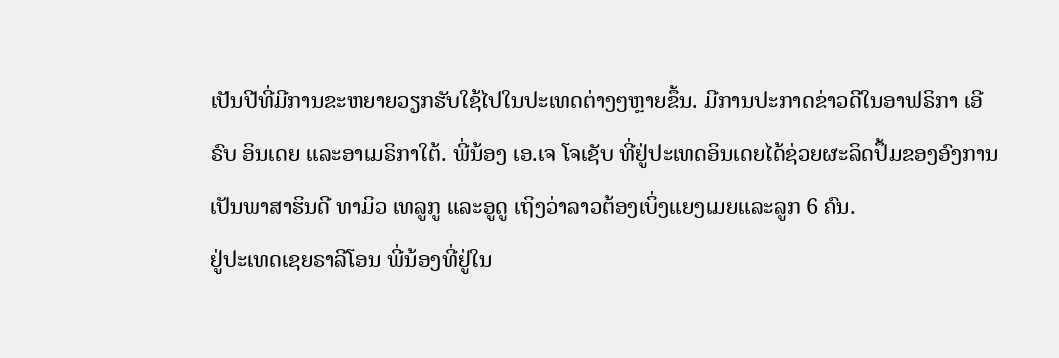ເປັນປີທີ່ມີການຂະຫຍາຍວຽກຮັບໃຊ້ໄປໃນປະເທດຕ່າງໆຫຼາຍຂຶ້ນ. ມີການປະກາດຂ່າວດີໃນອາຟຣິກາ ເອີຣົບ ອິນເດຍ ແລະອາເມຣິກາໃຕ້. ພີ່ນ້ອງ ເອ.ເຈ ໂຈເຊັບ ທີ່ຢູ່ປະເທດອິນເດຍໄດ້ຊ່ວຍຜະລິດປຶ້ມຂອງອົງການເປັນພາສາຮິນດີ ທາມິວ ເທລູກູ ແລະອູດູ ເຖິງວ່າລາວຕ້ອງເບິ່ງແຍງເມຍແລະລູກ 6 ຄົນ.
ຢູ່ປະເທດເຊຍຣາລີໂອນ ພີ່ນ້ອງທີ່ຢູ່ໃນ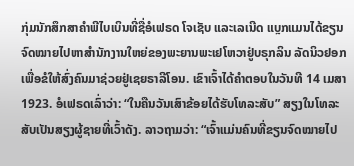ກຸ່ມນັກສຶກສາຄຳພີໄບເບິນທີ່ຊື່ອໍເຟຣດ ໂຈເຊັບ ແລະເລເນີດ ແບຼກແມນໄດ້ຂຽນຈົດໝາຍໄປຫາສຳນັກງານໃຫຍ່ຂອງພະຍານພະເຢໂຫວາຢູ່ບຣຸກລິນ ລັດນິວຢອກເພື່ອຂໍໃຫ້ສົ່ງຄົນມາຊ່ວຍຢູ່ເຊຍຣາລີໂອນ. ເຂົາເຈົ້າໄດ້ຄຳຕອບໃນວັນທີ 14 ເມສາ 1923. ອໍເຟຣດເລົ່າວ່າ: “ໃນຄືນວັນເສົາຂ້ອຍໄດ້ຮັບໂທລະສັບ” ສຽງໃນໂທລະສັບເປັນສຽງຜູ້ຊາຍທີ່ເວົ້າດັງ. ລາວຖາມວ່າ: “ເຈົ້າແມ່ນຄົນທີ່ຂຽນຈົດໝາຍໄປ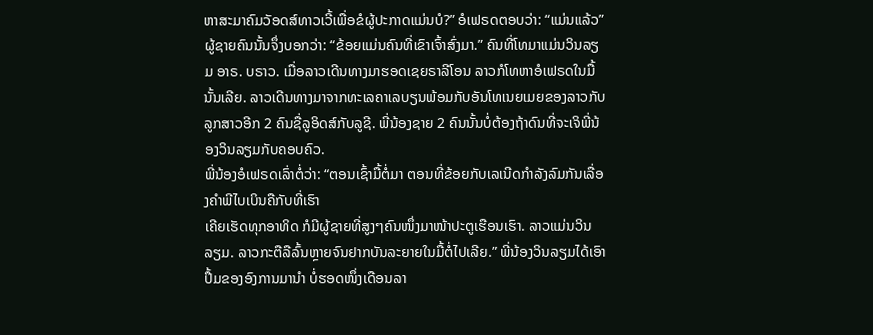ຫາສະມາຄົມວັອດສ໌ທາວເວີ້ເພື່ອຂໍຜູ້ປະກາດແມ່ນບໍ?” ອໍເຟຣດຕອບວ່າ: “ແມ່ນແລ້ວ” ຜູ້ຊາຍຄົນນັ້ນຈຶ່ງບອກວ່າ: “ຂ້ອຍແມ່ນຄົນທີ່ເຂົາເຈົ້າສົ່ງມາ.” ຄົນທີ່ໂທມາແມ່ນວິນລຽມ ອາຣ. ບຣາວ. ເມື່ອລາວເດີນທາງມາຮອດເຊຍຣາລີໂອນ ລາວກໍໂທຫາອໍເຟຣດໃນມື້ນັ້ນເລີຍ. ລາວເດີນທາງມາຈາກທະເລຄາເລບຽນພ້ອມກັບອັນໂທເນຍເມຍຂອງລາວກັບລູກສາວອີກ 2 ຄົນຊື່ລູອິດສ໌ກັບລູຊີ. ພີ່ນ້ອງຊາຍ 2 ຄົນນັ້ນບໍ່ຕ້ອງຖ້າດົນທີ່ຈະເຈິພີ່ນ້ອງວິນລຽມກັບຄອບຄົວ.
ພີ່ນ້ອງອໍເຟຣດເລົ່າຕໍ່ວ່າ: “ຕອນເຊົ້າມື້ຕໍ່ມາ ຕອນທີ່ຂ້ອຍກັບເລເນີດກຳລັງລົມກັນເລື່ອງຄຳພີໄບເບິນຄືກັບທີ່ເຮົາ
ເຄີຍເຮັດທຸກອາທິດ ກໍມີຜູ້ຊາຍທີ່ສູງໆຄົນໜຶ່ງມາໜ້າປະຕູເຮືອນເຮົາ. ລາວແມ່ນວິນລຽມ. ລາວກະຕືລືລົ້ນຫຼາຍຈົນຢາກບັນລະຍາຍໃນມື້ຕໍ່ໄປເລີຍ.” ພີ່ນ້ອງວິນລຽມໄດ້ເອົາປຶ້ມຂອງອົງການມານຳ ບໍ່ຮອດໜຶ່ງເດືອນລາ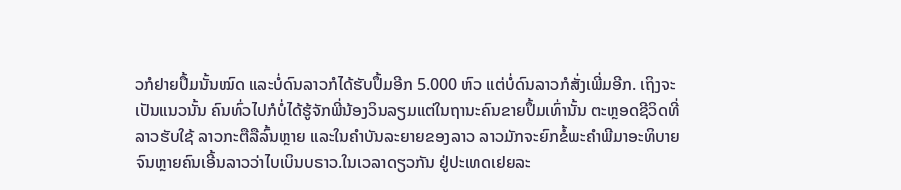ວກໍຢາຍປຶ້ມນັ້ນໝົດ ແລະບໍ່ດົນລາວກໍໄດ້ຮັບປຶ້ມອີກ 5.000 ຫົວ ແຕ່ບໍ່ດົນລາວກໍສັ່ງເພີ່ມອີກ. ເຖິງຈະເປັນແນວນັ້ນ ຄົນທົ່ວໄປກໍບໍ່ໄດ້ຮູ້ຈັກພີ່ນ້ອງວິນລຽມແຕ່ໃນຖານະຄົນຂາຍປຶ້ມເທົ່ານັ້ນ ຕະຫຼອດຊີວິດທີ່ລາວຮັບໃຊ້ ລາວກະຕືລືລົ້ນຫຼາຍ ແລະໃນຄຳບັນລະຍາຍຂອງລາວ ລາວມັກຈະຍົກຂໍ້ພະຄຳພີມາອະທິບາຍຈົນຫຼາຍຄົນເອີ້ນລາວວ່າໄບເບິນບຣາວ.ໃນເວລາດຽວກັນ ຢູ່ປະເທດເຢຍລະ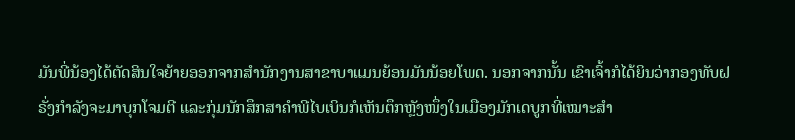ມັນພີ່ນ້ອງໄດ້ຕັດສິນໃຈຍ້າຍອອກຈາກສຳນັກງານສາຂາບາແມນຍ້ອນມັນນ້ອຍໂພດ. ນອກຈາກນັ້ນ ເຂົາເຈົ້າກໍໄດ້ຍິນວ່າກອງທັບຝຣັ່ງກຳລັງຈະມາບຸກໂຈມຕີ ແລະກຸ່ມນັກສຶກສາຄຳພີໄບເບິນກໍເຫັນຕຶກຫຼັງໜຶ່ງໃນເມືອງມັກເດບູກທີ່ເໝາະສຳ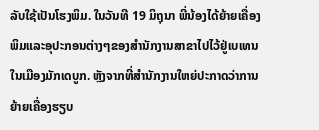ລັບໃຊ້ເປັນໂຮງພິມ. ໃນວັນທີ 19 ມິຖຸນາ ພີ່ນ້ອງໄດ້ຍ້າຍເຄື່ອງພິມແລະອຸປະກອນຕ່າງໆຂອງສຳນັກງານສາຂາໄປໄວ້ຢູ່ເບເທນໃນເມືອງມັກເດບູກ. ຫຼັງຈາກທີ່ສຳນັກງານໃຫຍ່ປະກາດວ່າການຍ້າຍເຄື່ອງຮຽບ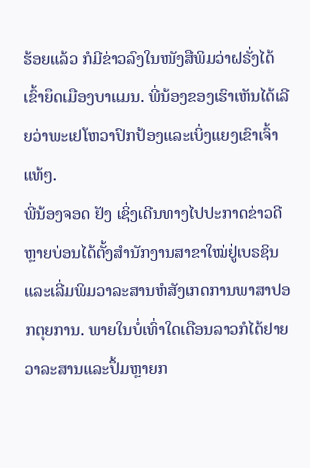ຮ້ອຍແລ້ວ ກໍມີຂ່າວລົງໃນໜັງສືພິມວ່າຝຣັ່ງໄດ້ເຂົ້າຍຶດເມືອງບາແມນ. ພີ່ນ້ອງຂອງເຮົາເຫັນໄດ້ເລີຍວ່າພະເຢໂຫວາປົກປ້ອງແລະເບິ່ງແຍງເຂົາເຈົ້າແທ້ໆ.
ພີ່ນ້ອງຈອດ ຢັງ ເຊິ່ງເດີນທາງໄປປະກາດຂ່າວດີຫຼາຍບ່ອນໄດ້ຕັ້ງສຳນັກງານສາຂາໃໝ່ຢູ່ເບຣຊິນ ແລະເລີ່ມພິມວາລະສານຫໍສັງເກດການພາສາປອກຕຸຍການ. ພາຍໃນບໍ່ເທົ່າໃດເດືອນລາວກໍໄດ້ຢາຍວາລະສານແລະປຶ້ມຫຼາຍກ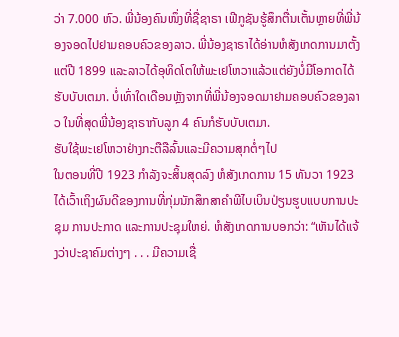ວ່າ 7.000 ຫົວ. ພີ່ນ້ອງຄົນໜຶ່ງທີ່ຊື່ຊາຣາ ເຟີກູຊັນຮູ້ສຶກຕື່ນເຕັ້ນຫຼາຍທີ່ພີ່ນ້ອງຈອດໄປຢາມຄອບຄົວຂອງລາວ. ພີ່ນ້ອງຊາຣາໄດ້ອ່ານຫໍສັງເກດການມາຕັ້ງແຕ່ປີ 1899 ແລະລາວໄດ້ອຸທິດໂຕໃຫ້ພະເຢໂຫວາແລ້ວແຕ່ຍັງບໍ່ມີໂອກາດໄດ້ຮັບບັບເຕມາ. ບໍ່ເທົ່າໃດເດືອນຫຼັງຈາກທີ່ພີ່ນ້ອງຈອດມາຢາມຄອບຄົວຂອງລາວ ໃນທີ່ສຸດພີ່ນ້ອງຊາຣາກັບລູກ 4 ຄົນກໍຮັບບັບເຕມາ.
ຮັບໃຊ້ພະເຢໂຫວາຢ່າງກະຕືລືລົ້ນແລະມີຄວາມສຸກຕໍ່ໆໄປ
ໃນຕອນທີ່ປີ 1923 ກຳລັງຈະສິ້ນສຸດລົງ ຫໍສັງເກດການ 15 ທັນວາ 1923 ໄດ້ເວົ້າເຖິງຜົນດີຂອງການທີ່ກຸ່ມນັກສຶກສາຄຳພີໄບເບິນປ່ຽນຮູບແບບການປະຊຸມ ການປະກາດ ແລະການປະຊຸມໃຫຍ່. ຫໍສັງເກດການບອກວ່າ: “ເຫັນໄດ້ແຈ້ງວ່າປະຊາຄົມຕ່າງໆ . . . ມີຄວາມເຊື່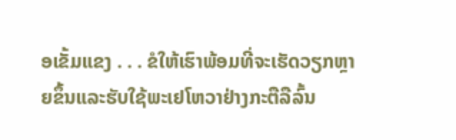ອເຂັ້ມແຂງ . . . ຂໍໃຫ້ເຮົາພ້ອມທີ່ຈະເຮັດວຽກຫຼາຍຂຶ້ນແລະຮັບໃຊ້ພະເຢໂຫວາຢ່າງກະຕືລືລົ້ນ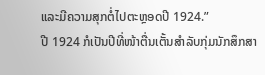ແລະມີຄວາມສຸກຕໍ່ໄປຕະຫຼອດປີ 1924.”
ປີ 1924 ກໍເປັນປີທີ່ໜ້າຕື່ນເຕັ້ນສຳລັບກຸ່ມນັກສຶກສາ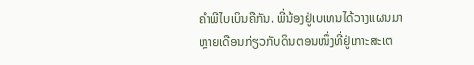ຄຳພີໄບເບິນຄືກັນ. ພີ່ນ້ອງຢູ່ເບເທນໄດ້ວາງແຜນມາຫຼາຍເດືອນກ່ຽວກັບດິນຕອນໜຶ່ງທີ່ຢູ່ເກາະສະເຕ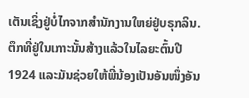ເຕັນເຊິ່ງຢູ່ບໍ່ໄກຈາກສຳນັກງານໃຫຍ່ຢູ່ບຣຸກລິນ. ຕຶກທີ່ຢູ່ໃນເກາະນັ້ນສ້າງແລ້ວໃນໄລຍະຕົ້ນປີ 1924 ແລະມັນຊ່ວຍໃຫ້ພີ່ນ້ອງເປັນອັນໜຶ່ງອັນ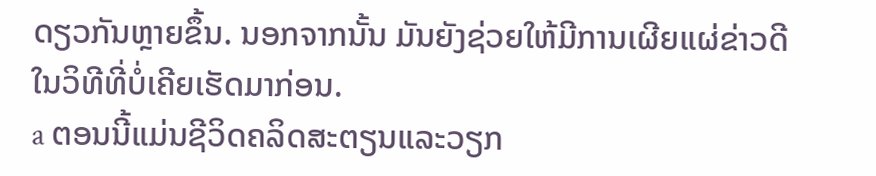ດຽວກັນຫຼາຍຂຶ້ນ. ນອກຈາກນັ້ນ ມັນຍັງຊ່ວຍໃຫ້ມີການເຜີຍແຜ່ຂ່າວດີໃນວິທີທີ່ບໍ່ເຄີຍເຮັດມາກ່ອນ.
a ຕອນນີ້ແມ່ນຊີວິດຄລິດສະຕຽນແລະວຽກ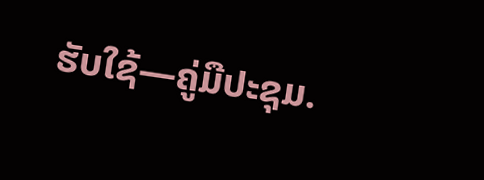ຮັບໃຊ້—ຄູ່ມືປະຊຸມ.